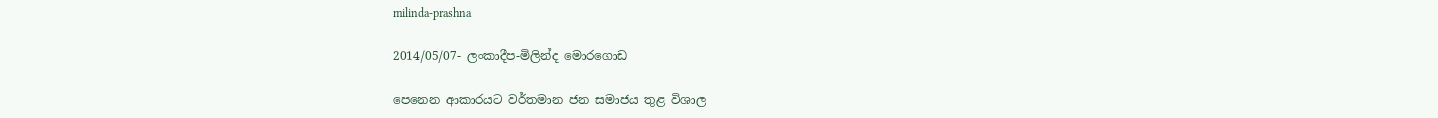milinda-prashna

2014/05/07- ලංකාදීප-මිලින්ද මොරගොඩ

පෙනෙන ආකාරයට වර්තමාන ජන සමාජය තුළ විශාල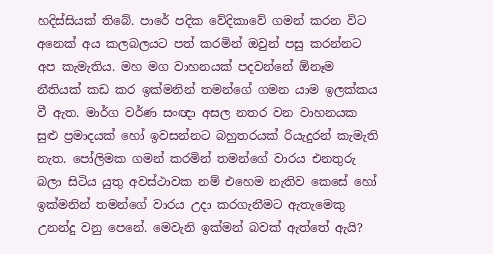හදිස්සියක් තිබේ. පාරේ පදික වේදිකාවේ ගමන් කරන විට අනෙක් අය කලබලයට පත් කරමින් ඔවුන් පසු කරන්නට අප කැමැතිය. මහ මග වාහනයක් පදවන්නේ ඕනෑම නීතියක් කඩ කර ඉක්මනින් තමන්ගේ ගමන යාම ඉලක්කය වී ඇත. මාර්ග වර්ණ සංඥා අසල නතර වන වාහනයක සුළු ප්‍රමාදයක් හෝ ඉවසන්නට බහුතරයක් රියැදුරන් කැමැති නැත. පෝලිමක ගමන් කරමින් තමන්ගේ වාරය එනතුරු බලා සිටිය යුතු අවස්ථාවක නම් එහෙම නැතිව කෙසේ හෝ ඉක්මනින් තමන්ගේ වාරය උදා කරගැනීමට ඇතැමෙකු උනන්දු වනු පෙනේ. මෙවැනි ඉක්මන් බවක් ඇත්තේ ඇයි?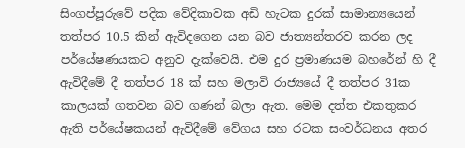සිංගප්පූරුවේ පදික වේදිකාවක අඩි හැටක දුරක් සාමාන්‍යයෙන් තත්පර 10.5 කින් ඇවිදගෙන යන බව ජාත්‍යන්තරව කරන ලද පර්යේෂණයකට අනුව දැක්වෙයි. එම දුර ප්‍රමාණයම බහරේන් හි දී ඇවිදීමේ දී තත්පර 18 ක් සහ මලාවි රාජ්‍යයේ දී තත්පර 31ක කාලයක් ගතවන බව ගණන් බලා ඇත. මෙම දත්ත එකතුකර ඇති පර්යේෂකයන් ඇවිදීමේ වේගය සහ රටක සංවර්ධනය අතර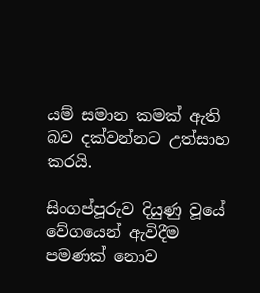යම් සමාන කමක් ඇති බව දක්වන්නට උත්සාහ කරයි.

සිංගප්පූරුව දියුණු වූයේ වේගයෙන් ඇවිදීම පමණක් නොව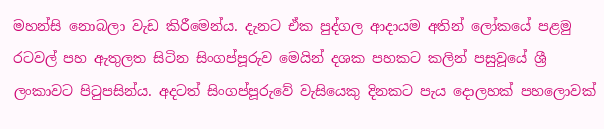මහන්සි නොබලා වැඩ කිරීමෙන්ය. දැනට ඒක පුද්ගල ආදායම අතින් ලෝකයේ පළමු රටවල් පහ ඇතුලත සිටින සිංගප්පූරුව මෙයින් දශක පහකට කලින් පසුවූයේ ශ්‍රී ලංකාවට පිටුපසින්ය. අදටත් සිංගප්පූරුවේ වැසියෙකු දිනකට පැය දොලහක් පහලොවක්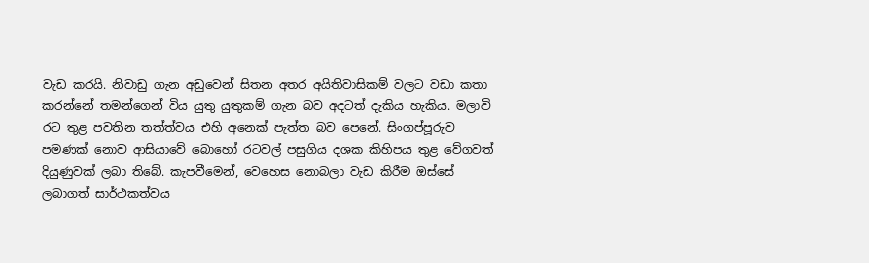වැඩ කරයි. නිවාඩු ගැන අඩුවෙන් සිතන අතර අයිතිවාසිකම් වලට වඩා කතා කරන්නේ තමන්ගෙන් විය යුතු යුතුකම් ගැන බව අදටත් දැකිය හැකිය. මලාවි රට තුළ පවතින තත්ත්වය එහි අනෙක් පැත්ත බව පෙනේ. සිංගප්පූරුව පමණක් නොව ආසියාවේ බොහෝ රටවල් පසුගිය දශක කිහිපය තුළ වේගවත් දියුණුවක් ලබා තිබේ. කැපවීමෙන්, වෙහෙස නොබලා වැඩ කිරීම ඔස්සේ ලබාගත් සාර්ථකත්වය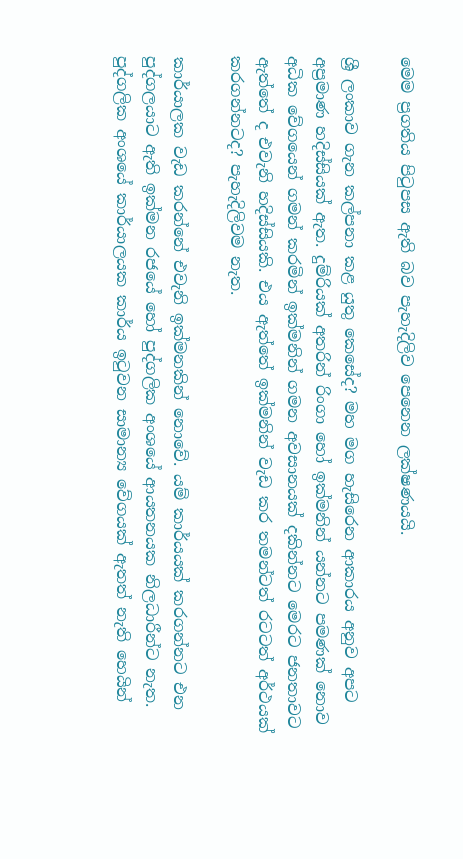මෙම ප්‍රගතිය පිටුපස ඇති බව පැහැදිලිව පෙනෙන ලක්ෂණයයි.

ශ්‍රී ලංකාව ගැන කල්පනා කළ යුතු කෙසේද? මහ මග හැසිරෙන ආකාරය අනුව අපට අප්‍රමාණ හදිස්සියක් ඇත. දුම්රියක් අතරින් රිංගා හෝ ඉක්මනින් යන්නට පමණක් නොව අධික වේගයෙන් ගමන් කරමින් ඉක්මනින් ගමන අවසානයක් දකින්නට මෙරට ජනතාවට ඇත්තේ ද එවැනි හදිස්සියකි. එය ඇත්තේ ඉක්මනින් වැඩ කර තමන්ටත් රටටත් අර්ථයක් කරගන්නටද? පැහැදිලිවම නැත.

කාර්යාලක වැඩ කරන්නේ එවැනි ඉක්මනකින් නොවේ. යම් කාර්යයක් කරගන්නට එන පුද්ගලයාට ඇති ඉක්මන රජයේ හෝ පුද්ගලික අංශයේ ආයතනයක නිලධාරීන්ට නැත. පුද්ගලික අංශයේ කාර්යාලයක කාර්ය ඉටුවන සාමාන්‍ය වේගයක් ඇතත් නැති හෙයින්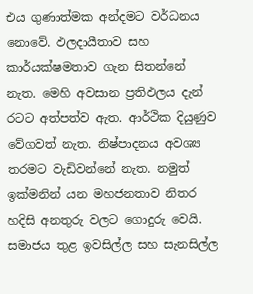එය ගුණාත්මක අන්දමට වර්ධනය නොවේ. ඵලදායීතාව සහ කාර්යක්ෂමතාව ගැන සිතන්නේ නැත. මෙහි අවසාන ප්‍රතිඵලය දැන් රටට අත්පත්ව ඇත. ආර්ථික දියුණුව වේගවත් නැත. නිෂ්පාදනය අවශ්‍ය තරමට වැඩිවන්නේ නැත. නමුත් ඉක්මනින් යන මහජනතාව නිතර හදිසි අනතුරු වලට ගොදුරු වෙයි. සමාජය තුළ ඉවසිල්ල සහ සැනසිල්ල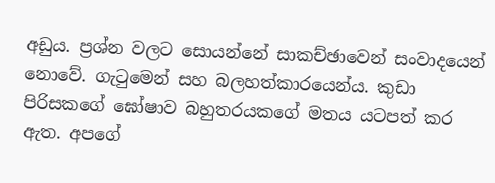අඩුය. ප්‍රශ්න වලට සොයන්නේ සාකච්ඡාවෙන් සංවාදයෙන් නොවේ. ගැටුමෙන් සහ බලහත්කාරයෙන්ය. කුඩා පිරිසකගේ ඝෝෂාව බහුතරයකගේ මතය යටපත් කර ඇත. අපගේ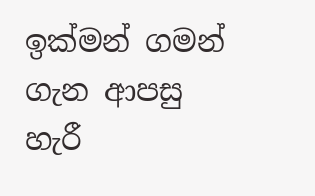ඉක්මන් ගමන් ගැන ආපසු හැරී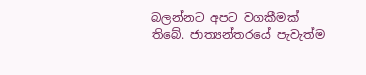බලන්නට අපට වගකීමක් තිබේ. ජාත්‍යන්තරයේ පැවැත්ම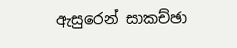ඇසුරෙන් සාකච්ඡා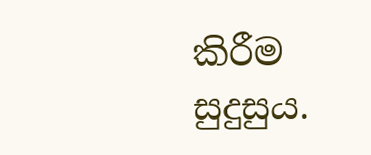කිරීම සුදුසුය.